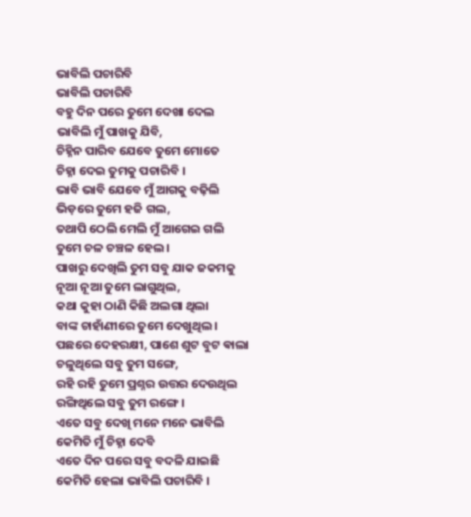ଭାବିଲି ପଚାରିବି
ଭାବିଲି ପଚାରିବି
ବହୁ ଦିନ ପରେ ତୁମେ ଦେଖା ଦେଲ
ଭାବିଲି ମୁଁ ପାଖକୁ ଯିବି,
ଚିହ୍ନିନ ପାରିବ ଯେବେ ତୁମେ ମୋତେ
ଚିହ୍ନା ଦେଇ ତୁମକୁ ପଚାରିବି ।
ଭାବି ଭାବି ଯେବେ ମୁଁ ଆଗକୁ ବଢ଼ିଲି
ଭିଡ଼ରେ ତୁମେ ହଜି ଗଲ,
ତଥାପି ଠେଲି ମେଲି ମୁଁ ଆଗେଇ ଗଲି
ତୁମେ ଚଳ ଚଞ୍ଚଳ ହେଲ ।
ପାଖରୁ ଦେଖିଲି ତୁମ ସବୁ ଯାକ ଜକମକୁ
ନୂଆ ନୂଆ ତୁମେ ଲାଗୁଥିଲ,
କଥା କୁହା ଠାଣି କିଛି ଅଲଗା ଥିଲା
ବାଙ୍କ ଚାହାଁଣୀରେ ତୁମେ ଦେଖୁଥିଲ ।
ପଛରେ ଦେହରକ୍ଷୀ, ପାଶେ ଶୁଟ ବୁଟ ଵାଲା
ଚଳୁଥିଲେ ସବୁ ତୁମ ସଙ୍ଗେ,
ରହି ରହି ତୁମେ ପ୍ରଶ୍ନର ଉତ୍ତର ଦେଉଥିଲ
ରଙ୍ଗିଥିଲେ ସବୁ ତୁମ ରଙ୍ଗେ ।
ଏତେ ସବୁ ଦେଖି ମନେ ମନେ ଭାବିଲି
କେମିତି ମୁଁ ଚିହ୍ନା ଦେବି
ଏତେ ଦିନ ପରେ ସବୁ ବଦଳି ଯାଇଛି
କେମିତି ହେଲା ଭାବିଲି ପଚାରିବି ।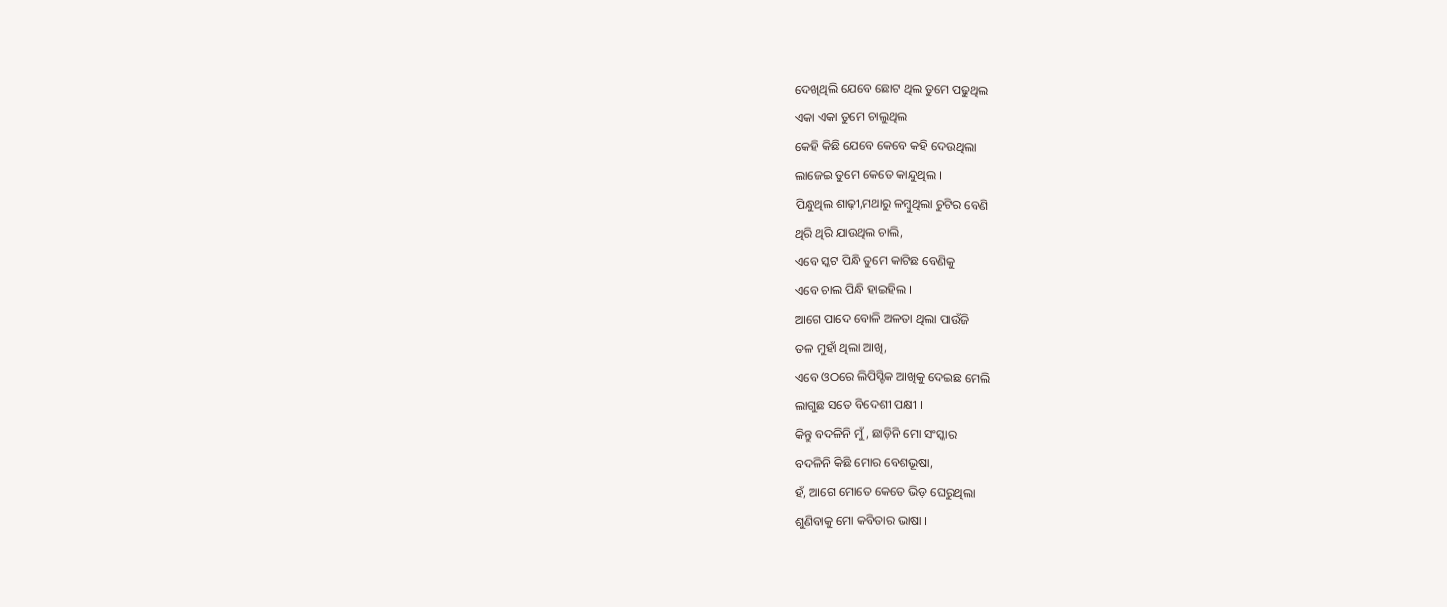ଦେଖିଥିଲି ଯେବେ ଛୋଟ ଥିଲ ତୁମେ ପଢୁଥିଲ
ଏକା ଏକା ତୁମେ ଚାଲୁଥିଲ
କେହି କିଛି ଯେବେ କେବେ କହି ଦେଉଥିଲା
ଲାଜେଇ ତୁମେ କେତେ କାନ୍ଦୁଥିଲ ।
ପିନ୍ଧୁଥିଲ ଶାଢ଼ୀ,ମଥାରୁ ଳମ୍ବୁଥିଲା ଚୁଟିର ବେଣି
ଥିରି ଥିରି ଯାଉଥିଲ ଚାଲି,
ଏବେ ସ୍କଟ ପିନ୍ଧି ତୁମେ କାଟିଛ ବେଣିକୁ
ଏବେ ଚାଲ ପିନ୍ଧି ହାଇହିଲ ।
ଆଗେ ପାଦେ ବୋଳି ଅଳତା ଥିଲା ପାଉଁଜି
ତଳ ମୁହାଁ ଥିଲା ଆଖି,
ଏବେ ଓଠରେ ଲିପିସ୍ଟିକ ଆଖିକୁ ଦେଇଛ ମେଲି
ଲାଗୁଛ ସତେ ବିଦେଶୀ ପକ୍ଷୀ ।
କିନ୍ତୁ ବଦଳିନି ମୁଁ, ଛାଡ଼ିନି ମୋ ସଂସ୍କାର
ବଦଳିନି କିଛି ମୋର ବେଶଭୂଷା,
ହଁ, ଆଗେ ମୋତେ କେତେ ଭିଡ଼ ଘେରୁଥିଲା
ଶୁଣିବାକୁ ମୋ କବିତାର ଭାଷା ।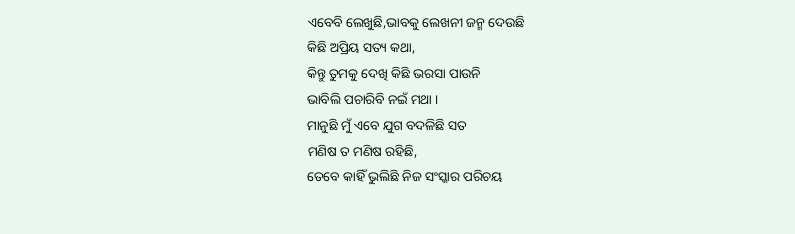ଏବେବି ଲେଖୁଛି,ଭାବକୁ ଲେଖନୀ ଜନ୍ମ ଦେଉଛି
କିଛି ଅପ୍ରିୟ ସତ୍ୟ କଥା,
କିନ୍ତୁ ତୁମକୁ ଦେଖି କିଛି ଭରସା ପାଉନି
ଭାବିଲି ପଚାରିବି ନଇଁ ମଥା ।
ମାନୁଛି ମୁଁ ଏବେ ଯୁଗ ବଦଳିଛି ସତ
ମଣିଷ ତ ମଣିଷ ରହିଛି,
ତେବେ କାହିଁ ଭୁଲିଛି ନିଜ ସଂସ୍କାର ପରିଚୟ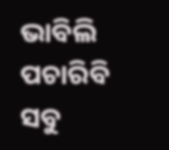ଭାବିଲି ପଚାରିବି ସବୁ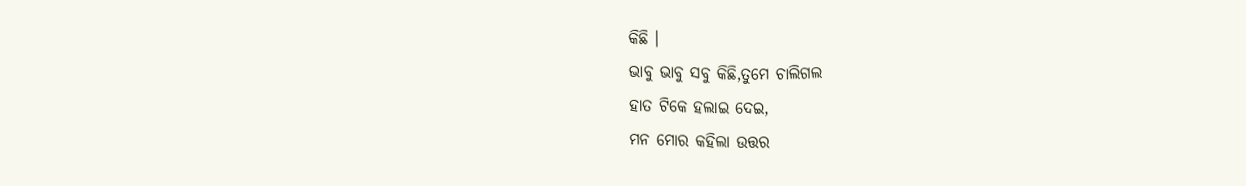କିଛି ।
ଭାବୁ ଭାବୁ ସବୁ କିଛି,ତୁମେ ଚାଲିଗଲ
ହାତ ଟିକେ ହଲାଇ ଦେଇ,
ମନ ମୋର କହିଲା ଉତ୍ତର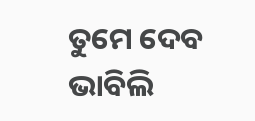ତୁମେ ଦେବ
ଭାବିଲି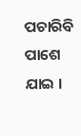ପଚାରିବି ପାଶେ ଯାଇ ।